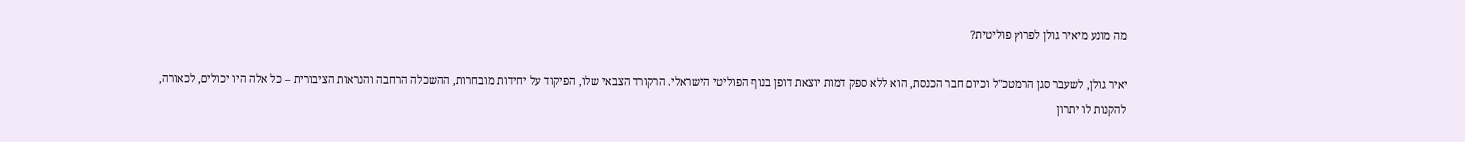מה מונע מיאיר גולן לפרוץ פוליטית?

יאיר גולן, לשעבר סגן הרמטכ"ל וכיום חבר הכנסת, הוא ללא ספק דמות יוצאת דופן בנוף הפוליטי הישראלי. הרקורד הצבאי שלו, הפיקוד על יחידות מובחרות, ההשכלה הרחבה והנראות הציבורית – כל אלה היו יכולים, לכאורה, להקנות לו יתרון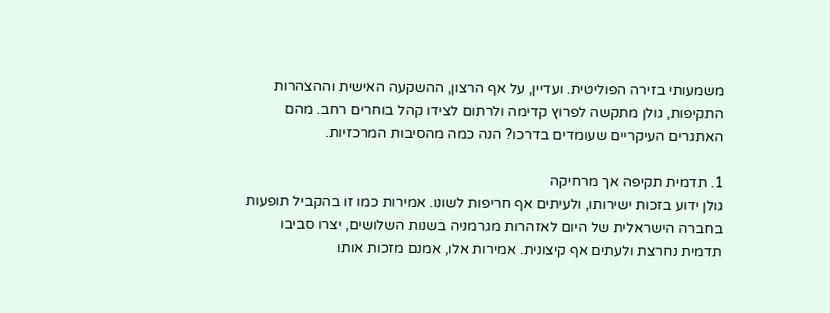משמעותי בזירה הפוליטית. ועדיין, על אף הרצון, ההשקעה האישית וההצהרות התקיפות, גולן מתקשה לפרוץ קדימה ולרתום לצידו קהל בוחרים רחב. מהם האתגרים העיקריים שעומדים בדרכו? הנה כמה מהסיבות המרכזיות.

1. תדמית תקיפה אך מרחיקה
גולן ידוע בזכות ישירותו, ולעיתים אף חריפות לשונו. אמירות כמו זו בהקביל תופעות בחברה הישראלית של היום לאזהרות מגרמניה בשנות השלושים, יצרו סביבו תדמית נחרצת ולעתים אף קיצונית. אמירות אלו, אמנם מזכות אותו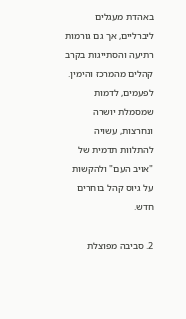באהדת מעגלים ליברליים, אך גם גורמות רתיעה והסתייגות בקרב קהלים מהמרכז והימין. לפעמים, לדמות שמסמלת יושרה ונחרצות, עשויה להתלוות תדמית של "אויב העם" ולהקשות על גיוס קהל בוחרים חדש.

2. סביבה מפוצלת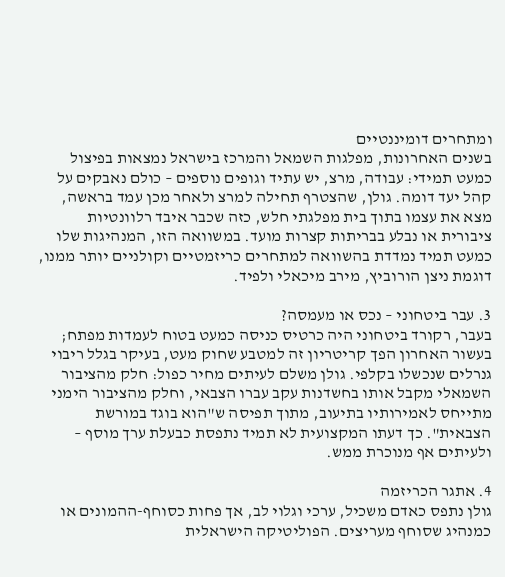ומתחרים דומיננטיים
בשנים האחרונות, מפלגות השמאל והמרכז בישראל נמצאות בפיצול כמעט תמידי: עבודה, מרצ, יש עתיד וגופים נוספים – כולם נאבקים על קהל יעד דומה. גולן, שהצטרף תחילה למרצ ולאחר מכן עמד בראשה, מצא את עצמו בתוך בית מפלגתי חלש, כזה שכבר איבד רלוונטיות ציבורית או נבלע בבריתות קצרות מועד. במשוואה הזו, המנהיגות שלו כמעט תמיד נמדדת בהשוואה למתחרים כריזמטיים וקולניים יותר ממנו, דוגמת ניצן הורוביץ, מירב מיכאלי ולפיד.

3. עבר ביטחוני – נכס או מעמסה?
בעבר, רקורד ביטחוני היה כרטיס כניסה כמעט בטוח לעמדות מפתח; בעשור האחרון הפך קריטריון זה למטבע שחוק מעט, בעיקר בגלל ריבוי גנרלים שנכשלו בקלפי. גולן משלם לעיתים מחיר כפול: חלק מהציבור השמאלי מקבל אותו בחשדנות עקב עברו הצבאי, וחלק מהציבור הימני מתייחס לאמירותיו בתיעוב, מתוך תפיסה ש"הוא בוגד במורשת הצבאית". כך דעתו המקצועית לא תמיד נתפסת כבעלת ערך מוסף – ולעיתים אף מנוכרת ממש.

4. אתגר הכריזמה
גולן נתפס כאדם משכיל, ערכי וגלוי לב, אך פחות כסוחף-ההמונים או כמנהיג שסוחף מעריצים. הפוליטיקה הישראלית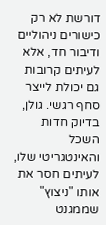דורשת לא רק כישורים ניהוליים ודיבור חד, אלא לעיתים קרובות גם יכולת לייצר סחף רגשי. גולן, בדיוק חדות השכל והאינטגריטי שלו, לעיתים חסר את אותו "ניצוץ" שממגנט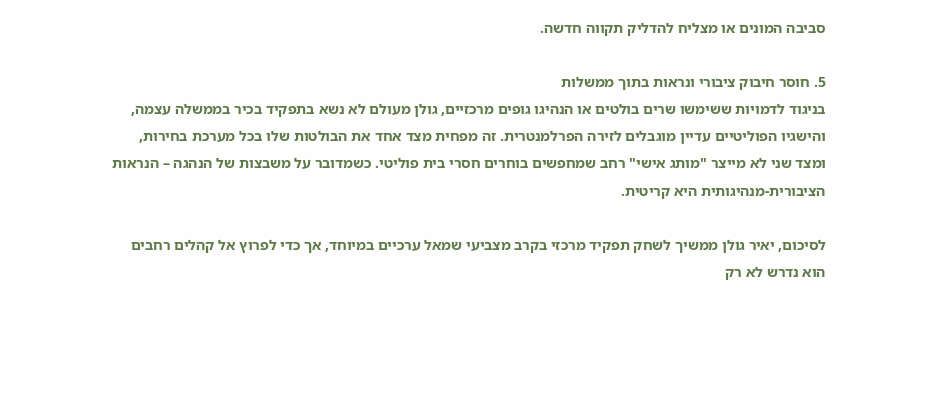סביבה המונים או מצליח להדליק תקווה חדשה.

5. חוסר חיבוק ציבורי ונראות בתוך ממשלות
בניגוד לדמויות ששימשו שרים בולטים או הנהיגו גופים מרכזיים, גולן מעולם לא נשא בתפקיד בכיר בממשלה עצמה, והישגיו הפוליטיים עדיין מוגבלים לזירה הפרלמנטרית. זה מפחית מצד אחד את הבולטות שלו בכל מערכת בחירות, ומצד שני לא מייצר "מותג אישי" רחב שמחפשים בוחרים חסרי בית פוליטי. כשמדובר על משבצות של הנהגה – הנראות הציבורית-מנהיגותית היא קריטית.

לסיכום, יאיר גולן ממשיך לשחק תפקיד מרכזי בקרב מצביעי שמאל ערכיים במיוחד, אך כדי לפרוץ אל קהלים רחבים הוא נדרש לא רק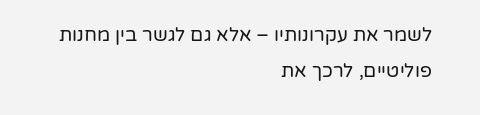לשמר את עקרונותיו – אלא גם לגשר בין מחנות פוליטיים, לרכך את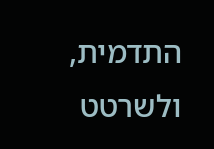התדמית, ולשרטט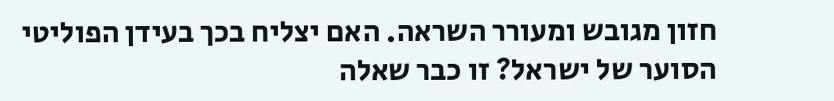חזון מגובש ומעורר השראה. האם יצליח בכך בעידן הפוליטי הסוער של ישראל? זו כבר שאלה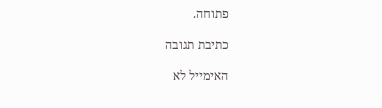פתוחה.

כתיבת תגובה

האימייל לא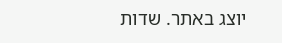יוצג באתר. שדות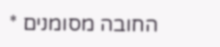החובה מסומנים *